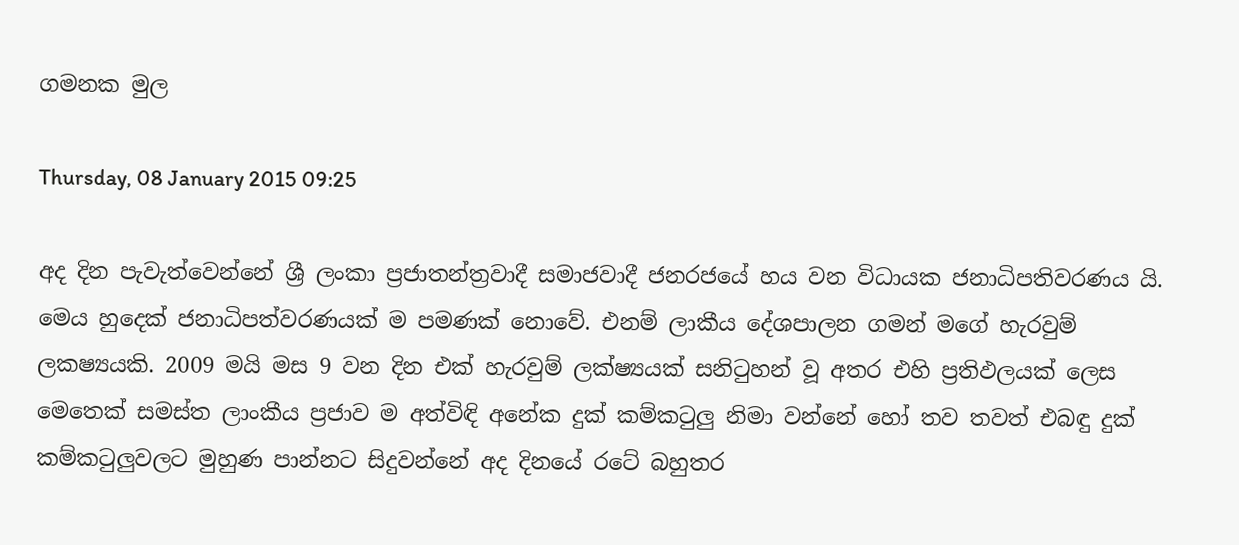ගමනක මුල

Thursday, 08 January 2015 09:25

අද දින පැවැත්වෙන්නේ ශ්‍රී ලංකා ප්‍රජාතන්ත්‍රවාදී සමාජවාදී ජනරජයේ හය වන විධායක ජනාධිපතිවරණය යි. මෙය හුදෙක් ජනාධිපත්වරණයක් ම පමණක් නොවේ. එනම් ලාකීය දේශපාලන ගමන් මගේ හැරවුම් ලකෂ්‍යයකි. 2009 මයි මස 9 වන දින එක් හැරවුම් ලක්ෂ්‍යයක් සනිටුහන් වූ අතර එහි ප්‍රතිඵලයක් ලෙස මෙතෙක් සමස්ත ලාංකීය ප්‍රජාව ම අත්විඳි අනේක දුක් කම්කටුලු නිමා වන්නේ හෝ තව තවත් එබඳු දුක් කම්කටුලුවලට මුහුණ පාන්නට සිදුවන්නේ අද දිනයේ රටේ බහුතර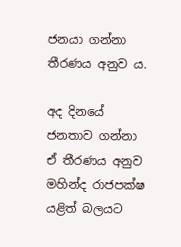ජනයා ගන්නා තීරණය අනුව ය.

අද දිනයේ ජනතාව ගන්නා ඒ තීරණය අනුව මහින්ද රාජපක්ෂ යළිත් බලයට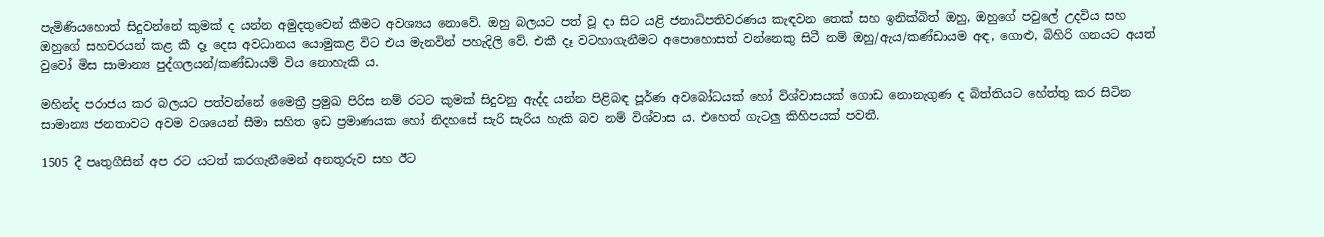පැමිණියහොත් සිදුවන්නේ කුමක් ද යන්න අමුදතුවෙන් කීමට අවශ්‍යය නොවේ. ඔහු බලයට පත් වූ දා සිට යළි ජනාධිපතිවරණය කැඳවන තෙක් සහ ඉනික්බිත් ඔහු, ඔහුගේ පවුලේ උදවිය සහ ඔහුගේ සහචරයන් කළ කී දෑ දෙස අවධානය යොමුකළ විට එය මැනවින් පහැදිලි වේ. එකී දෑ වටහාගැනීමට අපොහොසත් වන්නෙකු සිටී නම් ඔහු/ඇය/කණ්ඩායම අඳ, ගොළු, බිහිරි ගනයට අයත් වුවෝ මිස සාමාන්‍ය පුද්ගලයන්/කණ්ඩායම් විය නොහැකි ය.

මහින්ද පරාජය කර බලයට පත්වන්නේ මෛත්‍රී ප්‍රමුඛ පිරිස නම් රටට කුමක් සිදුවනු ඇද්ද යන්න පිළිබඳ පූර්ණ අවබෝධයක් හෝ විශ්වාසයක් ගොඩ නොනැගුණ ද බිත්තියට හේත්තු කර සිටින සාමාන්‍ය ජනතාවට අවම වශයෙන් සීමා සහිත ඉඩ ප්‍රමාණයක හෝ නිදහසේ සැරි සැරිය හැකි බව නම් විශ්වාස ය. එහෙත් ගැටලු කිහිපයක් පවතී.

1505 දී පෘතුගීසින් අප රට යටත් කරගැනීමෙන් අනතුරුව සහ ඊට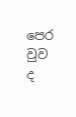පෙර වුව ද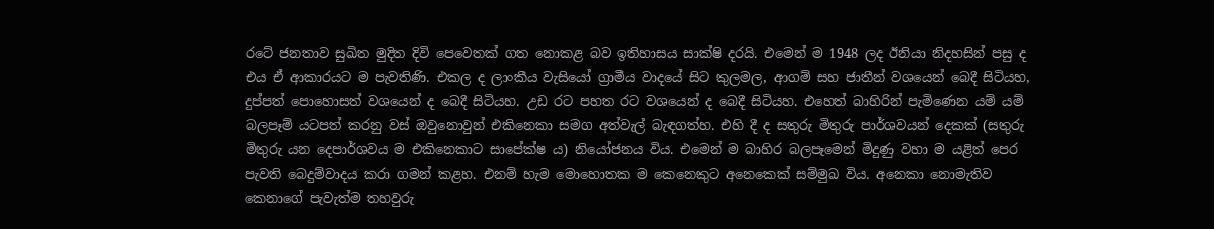රටේ ජනතාව සුඛිත මුදිත දිවි පෙවෙතක් ගත නොකළ බව ඉතිහාසය සාක්ෂි දරයි. එමෙන් ම 1948 ලද ඊනියා නිදහසින් පසු ද එය ඒ ආකාරයට ම පැවතිණි. එකල ද ලාංකීය වැසියෝ ග්‍රාමීය වාදයේ සිට කුලමල, ආගම් සහ ජාතීන් වශයෙන් බෙදී සිටියහ, දුප්පත් පොහොසත් වශයෙන් ද බෙදී සිටියහ. උඩ රට පහත රට වශයෙන් ද බෙදී සිටියහ. එහෙත් බාහිරින් පැමිණෙන යම් යම් බලපෑම් යටපත් කරනු වස් ඔවුනොවුන් එකිනෙකා සමග අත්වැල් බැඳගත්හ. එහි දී ද සතුරු මිතුරු පාර්ශවයන් දෙකක් (සතුරු මිතුරු යන දෙපාර්ශවය ම එකිනෙකාට සාපේක්ෂ ය) නියෝජනය විය. එමෙන් ම බාහිර බලපෑමෙන් මිදුණු වහා ම යළිත් පෙර පැවති බෙදුම්වාදය කරා ගමන් කළහ. එනම් හැම මොහොතක ම කෙනෙකුට අනෙකෙක් සම්මුඛ විය. අනෙකා නොමැතිව කෙනාගේ පැවැත්ම තහවුරු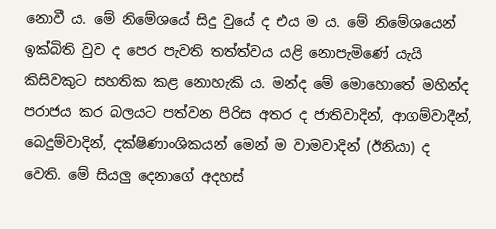නොවී ය. මේ නිමේශයේ සිදු වුයේ ද එය ම ය. මේ නිමේශයෙන් ඉක්බිති වුව ද පෙර පැවති තත්ත්වය යළි නොපැමිණේ යැයි කිසිවකුට සහතික කළ නොහැකි ය. මන්ද මේ මොහොතේ මහින්ද පරාජය කර බලයට පත්වන පිරිස අතර ද ජාතිවාදින්, ආගම්වාදීන්, බෙදුම්වාදින්, දක්ෂිණාංශිකයන් මෙන් ම වාමවාදින් (ඊනියා) ද වෙති. මේ සියලු දෙනාගේ අදහස්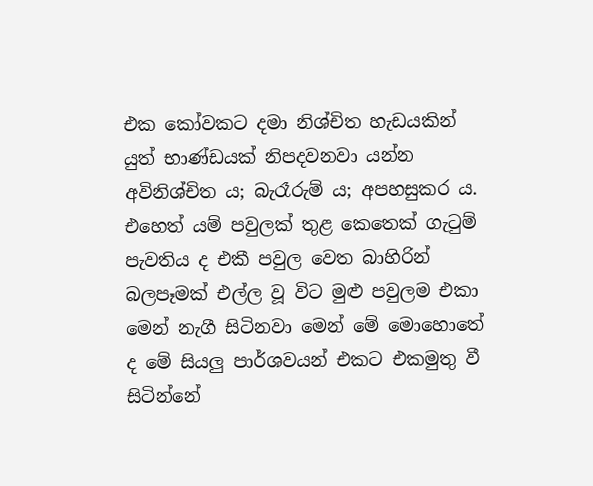එක කෝවකට දමා නිශ්චිත හැඩයකින් යුත් භාණ්ඩයක් නිපදවනවා යන්න අවිනිශ්චිත ය; බැරෑරුම් ය; අපහසුකර ය. එහෙත් යම් පවුලක් තුළ කෙතෙක් ගැටුම් පැවතිය ද එකී පවුල වෙත බාහිරින් බලපෑමක් එල්ල වූ විට මුළු පවුලම එකා මෙන් නැගී සිටිනවා මෙන් මේ මොහොතේ ද මේ සියලු පාර්ශවයන් එකට එකමුතු වී සිටින්නේ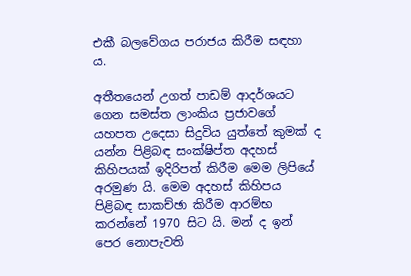එකී බලවේගය පරාජය කිරීම සඳහා ය.

අතීතයෙන් උගත් පාඩම් ආදර්ශයට ගෙන සමස්ත ලාංකිය ප්‍රජාවගේ යහපත උදෙසා සිදුවිය යුත්තේ කුමක් ද යන්න පිළිබඳ සංක්ෂිප්ත අදහස් කිහිපයක් ඉදිරිපත් කිරීම මෙම ලිපියේ අරමුණ යි. මෙම අදහස් කිහිපය පිළිබඳ සාකච්ඡා කිරීම ආරම්භ කරන්නේ 1970 සිට යි. මන් ද ඉන් පෙර නොපැවති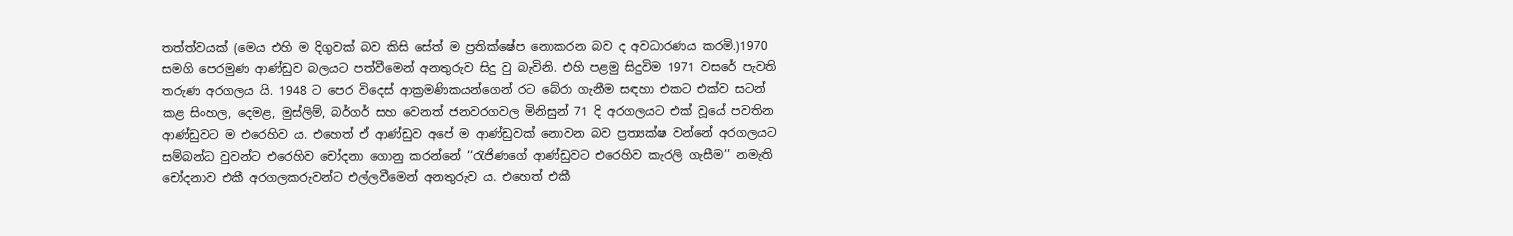තත්ත්වයක් (මෙය එහි ම දිගුවක් බව කිසි සේත් ම ප්‍රතික්ෂේප නොකරන බව ද අවධාරණය කරමි.)1970 සමගි පෙරමුණ ආණ්ඩුව බලයට පත්වීමෙන් අනතුරුව සිදු වු බැවිනි. එහි පළමු සිදුවිම 1971 වසරේ පැවති තරුණ අරගලය යි. 1948 ට පෙර විදෙස් ආක්‍රමණිකයන්ගෙන් රට බේරා ගැනීම සඳහා එකට එක්ව සටන් කළ සිංහල, දෙමළ, මුස්ලිම්, බර්ගර් සහ වෙනත් ජනවරගවල මිනිසුන් 71 දි අරගලයට එක් වූයේ පවතින ආණ්ඩුවට ම එරෙහිව ය. එහෙත් ඒ ආණ්ඩුව අපේ ම ආණ්ඩුවක් නොවන බව ප්‍රත්‍යක්ෂ වන්නේ අරගලයට සම්බන්ධ වුවන්ට එරෙහිව චෝදනා ගොනු කරන්නේ ‘‘රැජිණගේ ආණ්ඩුවට එරෙහිව කැරලි ගැසීම’’ නමැති චෝදනාව එකී අරගලකරුවන්ට එල්ලවීමෙන් අනතුරුව ය. එහෙත් එකී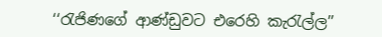‘‘රැජිණගේ ආණ්ඩුවට එරෙහි කැරැල්ල’’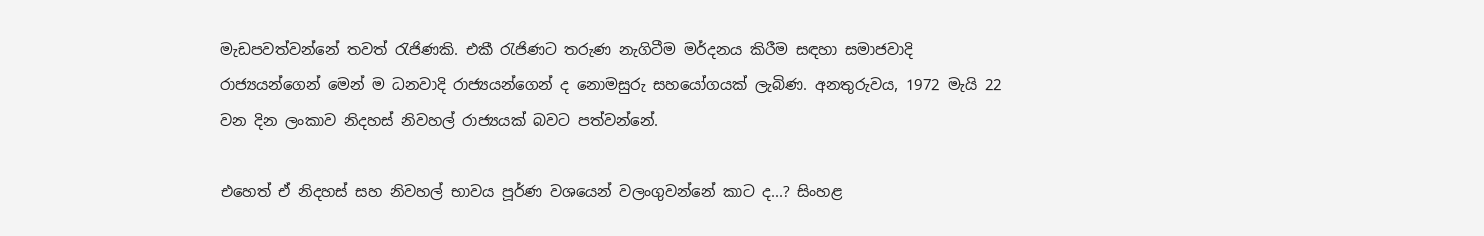මැඩපවත්වන්නේ තවත් රැජිණකි. එකී රැජිණට තරුණ නැගිටීම මර්දනය කිරීම සඳහා සමාජවාදි රාජ්‍යයන්ගෙන් මෙන් ම ධනවාදි රාජ්‍යයන්ගෙන් ද නොමසුරු සහයෝගයක් ලැබිණ. අනතුරුවය, 1972 මැයි 22 වන දින ලංකාව නිදහස් නිවහල් රාජ්‍යයක් බවට පත්වන්නේ.

එහෙත් ඒ නිදහස් සහ නිවහල් භාවය පූර්ණ වශයෙන් වලංගුවන්නේ කාට ද...? සිංහළ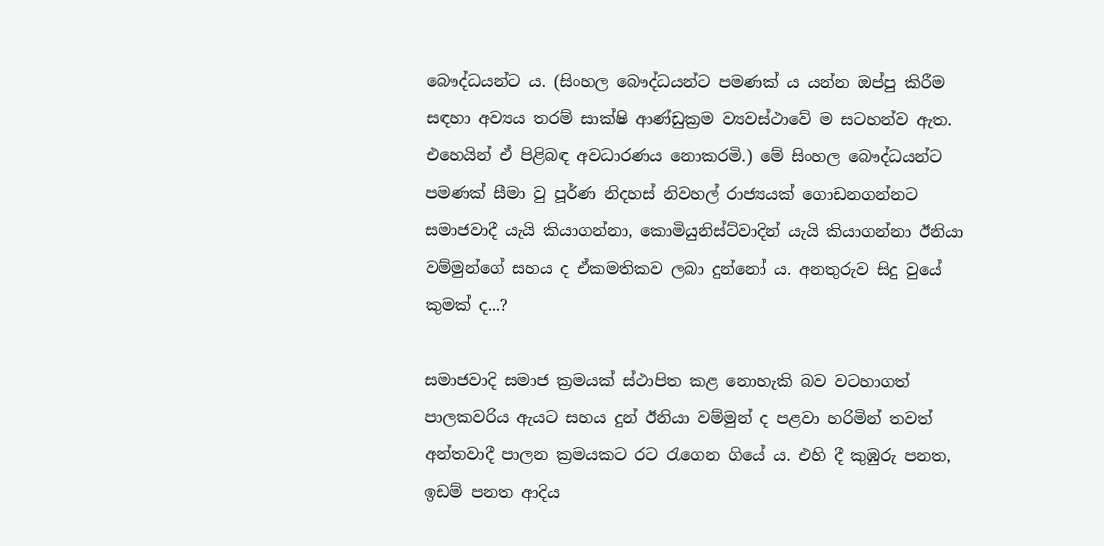බෞද්ධයන්ට ය. (සිංහල බෞද්ධයන්ට පමණක් ය යන්න ඔප්පු කිරීම සඳහා අව්‍යය තරම් සාක්ෂි ආණ්ඩුක්‍රම ව්‍යවස්ථාවේ ම සටහන්ව ඇත. එහෙයින් ඒ පිළිබඳ අවධාරණය නොකරමි.) මේ සිංහල බෞද්ධයන්ට පමණක් සීමා වු පූර්ණ නිදහස් නිවහල් රාජ්‍යයක් ගොඩනගන්නට සමාජවාදී යැයි කියාගන්නා, කොමියුනිස්ට්වාදින් යැයි කියාගන්නා ඊනියා වම්මුන්ගේ සහය ද ඒකමතිකව ලබා දුන්නෝ ය. අනතුරුව සිදු වුයේ කුමක් ද...?

සමාජවාදි සමාජ ක්‍රමයක් ස්ථාපිත කළ නොහැකි බව වටහාගත් පාලකවරිය ඇයට සහය දුන් ඊනියා වම්මුන් ද පළවා හරිමින් තවත් අන්තවාදී පාලන ක්‍රමයකට රට රැගෙන ගියේ ය. එහි දී කුඹුරු පනත, ඉඩම් පනත ආදිය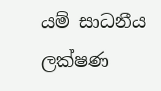යම් සාධනීය ලක්ෂණ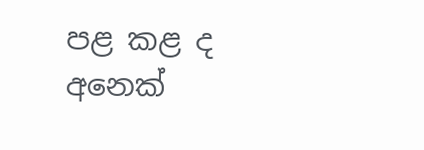පළ කළ ද අනෙක්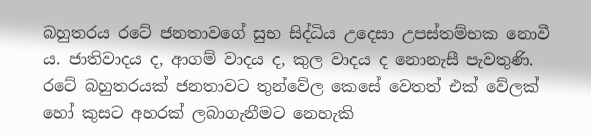බහුතරය රටේ ජනතාවගේ සුභ සිද්ධිය උදෙසා උපස්තම්භක නොවී ය. ජාතිවාදය ද, ආගම් වාදය ද, කුල වාදය ද නොනැසී පැවතුණි. රටේ බහුතරයක් ජනතාවට තුන්වේල කෙසේ වෙතත් එක් වේලක් හෝ කුසට අහරක් ලබාගැනීමට නෙහැකි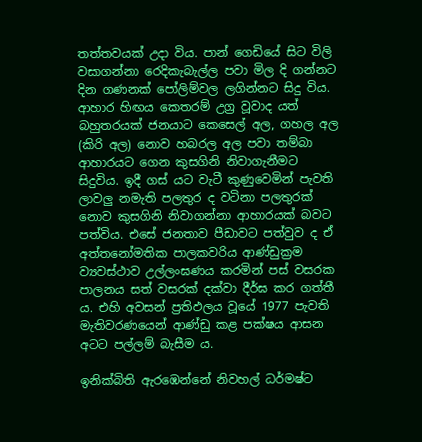තත්තවයක් උදා විය. පාන් ගෙඩියේ සිට විලි වසාගන්නා රෙදිකැබැල්ල පවා මිල දි ගන්නට දින ගණනක් පෝලිම්වල ලගින්නට සිදු විය. ආහාර හිඟය කෙතරම් උග්‍ර වූවාද යත් බහුතරයක් ජනයාට කෙසෙල් අල, ගහල අල (කිරි අල) නොව හබරල අල පවා තම්බා ආහාරයට ගෙන කුසගිනි නිවාගැනීමට සිදුවිය. ඉදී ගස් යට වැටී කුණුවෙමින් පැවති ලාවලු නමැති පලතුර ද වටිනා පලතුරක් නොව කුසගිනි නිවාගන්නා ආහාරයක් බවට පත්විය. එසේ ජනතාව පීඩාවට පත්වුව ද ඒ අත්තනෝමතික පාලකවරිය ආණ්ඩුක්‍රම ව්‍යවස්ථාව උල්ලංඝණය කරමින් පස් වසරක පාලනය සත් වසරක් දක්වා දීර්ඝ කර ගත්තී ය. එහි අවසන් ප්‍රතිඵලය වූයේ 1977 පැවති මැතිවරණයෙන් ආණ්ඩු කළ පක්ෂය ආසන අටට පල්ලම් බැසීම ය.

ඉනික්බිති ඇරඹෙන්නේ නිවහල් ධර්මෂ්ට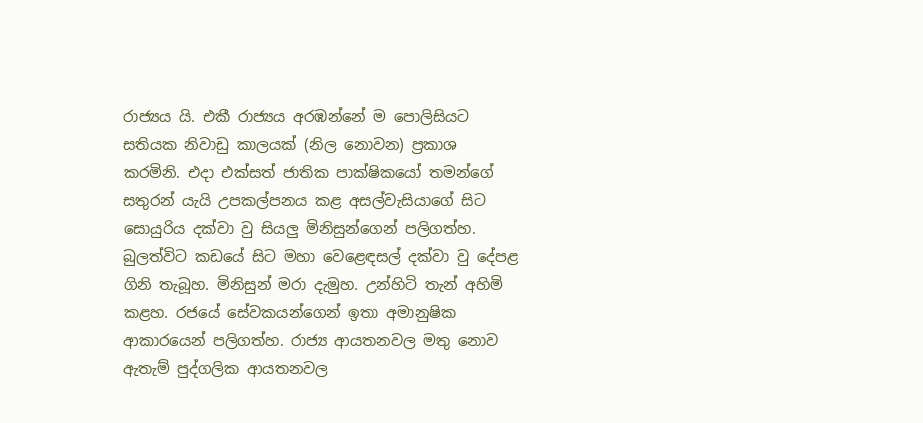රාජ්‍යය යි. එකී රාජ්‍යය අරඹන්නේ ම පොලිසියට සතියක නිවාඩු කාලයක් (නිල නොවන) ප්‍රකාශ කරමිනි. එදා එක්සත් ජාතික පාක්ෂිකයෝ තමන්ගේ සතුරන් යැයි උපකල්පනය කළ අසල්වැසියාගේ සිට සොයුරිය දක්වා වු සියලු මිනිසුන්ගෙන් පලිගත්හ. බුලත්විට කඩයේ සිට මහා වෙළෙඳසල් දක්වා වු දේපළ ගිනි තැබූහ. මිනිසුන් මරා දැමුහ. උන්හිටි තැන් අහිමි කළහ. රජයේ සේවකයන්ගෙන් ඉතා අමානුෂික ආකාරයෙන් පලිගත්හ. රාජ්‍ය ආයතනවල මතු නොව ඇතැම් පුද්ගලික ආයතනවල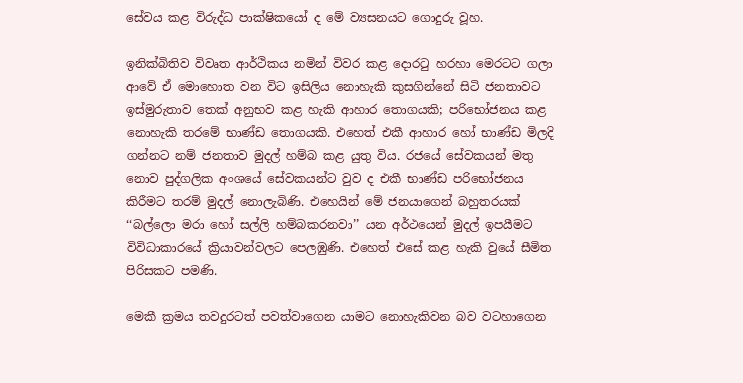සේවය කළ විරුද්ධ පාක්ෂිකයෝ ද මේ ව්‍යසනයට ගොදුරු වූහ.

ඉනික්බිතිව විවෘත ආර්ථිකය නමින් විවර කළ දොරටු හරහා මෙරටට ගලා ආවේ ඒ මොහොත වන විට ඉසිලිය නොහැකි කුසගින්නේ සිටි ජනතාවට ඉස්මුරුතාව තෙක් අනුභව කළ හැකි ආහාර තොගයකි; පරිභෝජනය කළ නොහැකි තරමේ භාණ්ඩ තොගයකි. එහෙත් එකී ආහාර හෝ භාණ්ඩ මිලදි ගන්නට නම් ජනතාව මුදල් හම්බ කළ යුතු විය. රජයේ සේවකයන් මතු නොව පුද්ගලික අංශයේ සේවකයන්ට වුව ද එකී භාණ්ඩ පරිභෝජනය කිරීමට තරම් මුදල් නොලැබිණි. එහෙයින් මේ ජනයාගෙන් බහුතරයක් ‘‘බල්ලො මරා හෝ සල්ලි හම්බකරනවා’’ යන අර්ථයෙන් මුදල් ඉපයීමට විවිධාකාරයේ ක්‍රියාවන්වලට පෙලඹුණි. එහෙත් එසේ කළ හැකි වුයේ සීමිත පිරිසකට පමණි.

මෙකී ක්‍රමය තවදුරටත් පවත්වාගෙන යාමට නොහැකිවන බව වටහාගෙන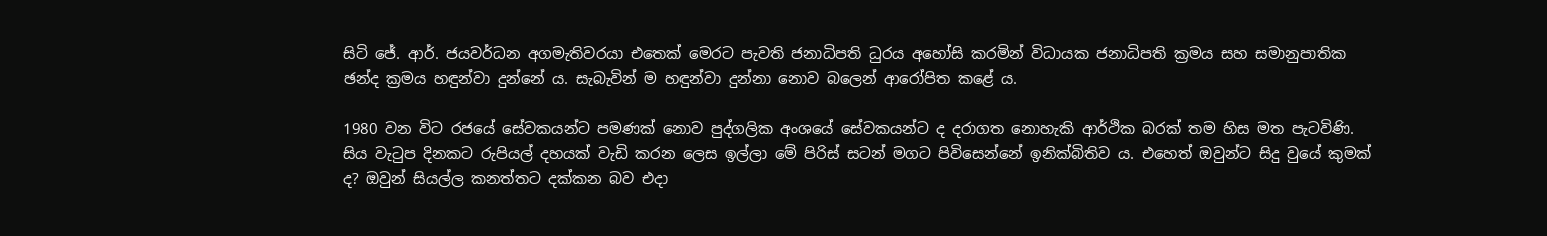සිටි ජේ. ආර්. ජයවර්ධන අගමැතිවරයා එතෙක් මෙරට පැවති ජනාධිපති ධුරය අහෝසි කරමින් විධායක ජනාධිපති ක්‍රමය සහ සමානුපාතික ඡන්ද ක්‍රමය හඳුන්වා දුන්නේ ය. සැබැවින් ම හඳුන්වා දුන්නා නොව බලෙන් ආරෝපිත කළේ ය.

1980 වන විට රජයේ සේවකයන්ට පමණක් නොව පුද්ගලික අංශයේ සේවකයන්ට ද දරාගත නොහැකි ආර්ථික බරක් තම හිස මත පැටවිණි. සිය වැටුප දිනකට රුපියල් දහයක් වැඩි කරන ලෙස ඉල්ලා මේ පිරිස් සටන් මගට පිවිසෙන්නේ ඉනික්බිතිව ය. එහෙත් ඔවුන්ට සිදු වුයේ කුමක් ද? ඔවුන් සියල්ල කනත්තට දක්කන බව එදා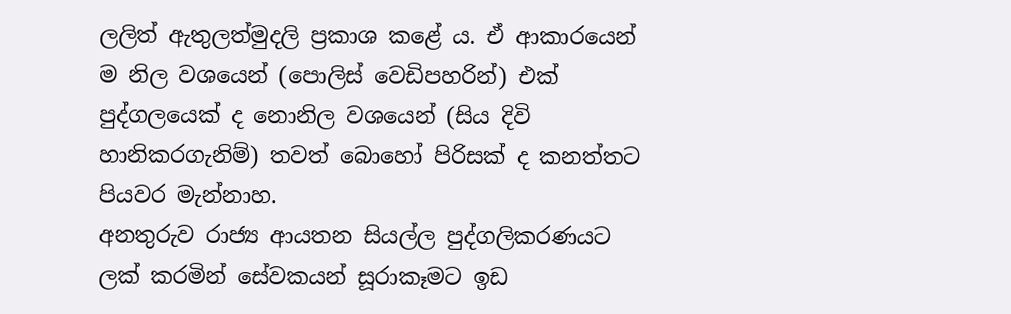ලලිත් ඇතුලත්මුදලි ප්‍රකාශ කළේ ය. ඒ ආකාරයෙන් ම නිල වශයෙන් (පොලිස් වෙඩිපහරින්) එක් පුද්ගලයෙක් ද නොනිල වශයෙන් (සිය දිවි හානිකරගැනිම්) තවත් බොහෝ පිරිසක් ද කනත්තට පියවර මැන්නාහ.
අනතුරුව රාජ්‍ය ආයතන සියල්ල පුද්ගලිකරණයට ලක් කරමින් සේවකයන් සූරාකෑමට ඉඩ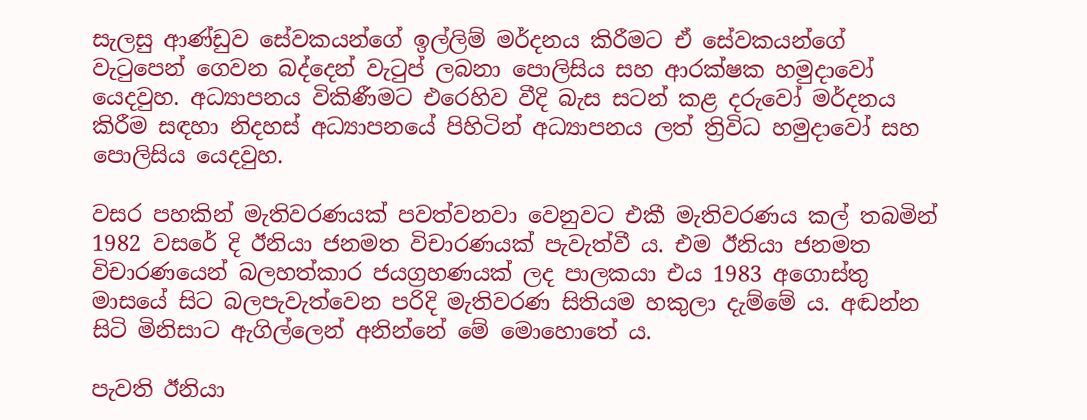සැලසු ආණ්ඩුව සේවකයන්ගේ ඉල්ලිම් මර්දනය කිරීමට ඒ සේවකයන්ගේ වැටුපෙන් ගෙවන බද්දෙන් වැටුප් ලබනා පොලිසිය සහ ආරක්ෂක හමුදාවෝ යෙදවුහ. අධ්‍යාපනය විකිණීමට එරෙහිව වීදි බැස සටන් කළ දරුවෝ මර්දනය කිරීම සඳහා නිදහස් අධ්‍යාපනයේ පිහිටින් අධ්‍යාපනය ලත් ත්‍රිවිධ හමුදාවෝ සහ පොලිසිය යෙදවුහ.

වසර පහකින් මැතිවරණයක් පවත්වනවා වෙනුවට එකී මැතිවරණය කල් තබමින් 1982 වසරේ දි ඊනියා ජනමත විචාරණයක් පැවැත්වී ය. එම ඊනියා ජනමත විචාරණයෙන් බලහත්කාර ජයග්‍රහණයක් ලද පාලකයා එය 1983 අගොස්තු මාසයේ සිට බලපැවැත්වෙන පරිදි මැතිවරණ සිතියම හකුලා දැම්මේ ය. අඬන්න සිටි මිනිසාට ඇගිල්ලෙන් අනින්නේ මේ මොහොතේ ය.

පැවති ඊනියා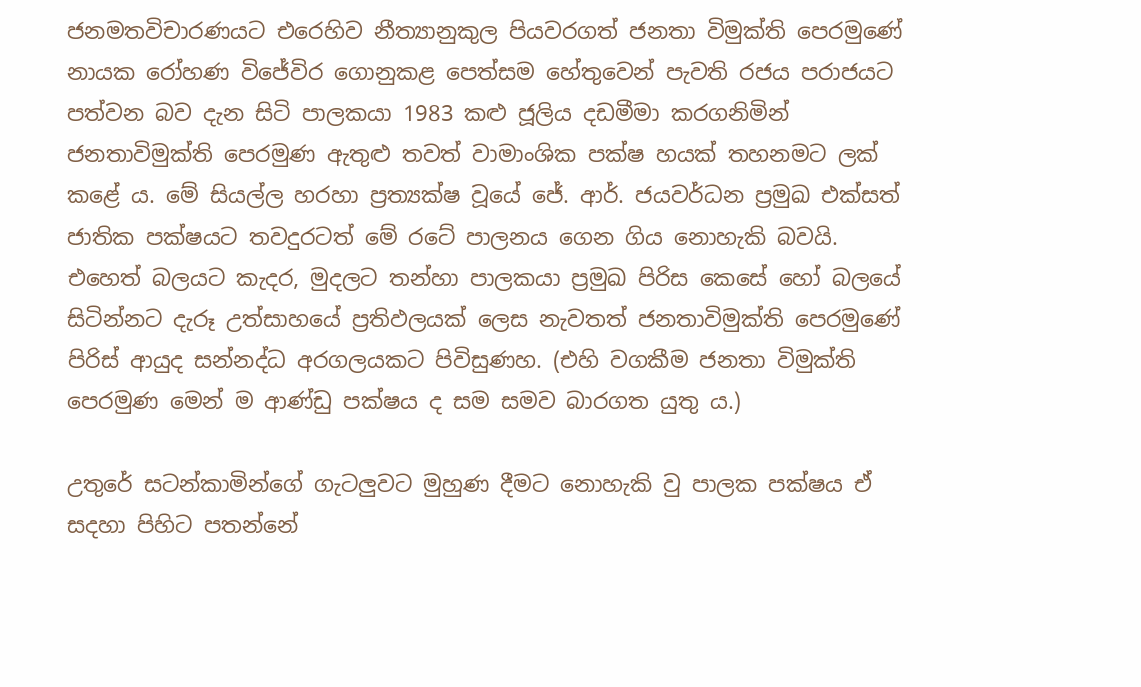ජනමතවිචාරණයට එරෙහිව නීත්‍යානුකුල පියවරගත් ජනතා විමුක්ති පෙරමුණේ නායක රෝහණ විජේවිර ගොනුකළ පෙත්සම හේතුවෙන් පැවති රජය පරාජයට පත්වන බව දැන සිටි පාලකයා 1983 කළු ජූලිය දඩමීමා කරගනිමින් ජනතාවිමුක්ති පෙරමුණ ඇතුළු තවත් වාමාංශික පක්ෂ හයක් තහනමට ලක් කළේ ය. මේ සියල්ල හරහා ප්‍රත්‍යක්ෂ වූයේ ජේ. ආර්. ජයවර්ධන ප්‍රමුඛ එක්සත් ජාතික පක්ෂයට තවදුරටත් මේ රටේ පාලනය ගෙන ගිය නොහැකි බවයි. එහෙත් බලයට කැදර, මුදලට තන්හා පාලකයා ප්‍රමුඛ පිරිස කෙසේ හෝ බලයේ සිටින්නට දැරූ උත්සාහයේ ප්‍රතිඵලයක් ලෙස නැවතත් ජනතාවිමුක්ති පෙරමුණේ පිරිස් ආයුද සන්නද්ධ අරගලයකට පිවිසුණහ. (එහි වගකීම ජනතා විමුක්ති පෙරමුණ මෙන් ම ආණ්ඩු පක්ෂය ද සම සමව බාරගත යුතු ය.)

උතුරේ සටන්කාමින්ගේ ගැටලුවට මුහුණ දීමට නොහැකි වු පාලක පක්ෂය ඒ සදහා පිහිට පතන්නේ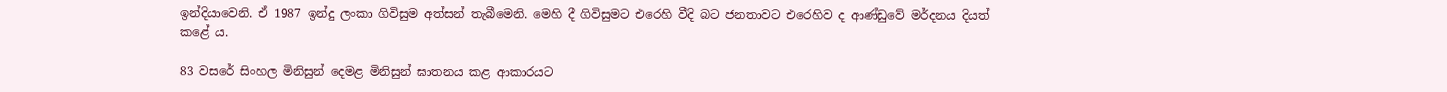ඉන්දියාවෙනි. ඒ 1987 ඉන්දු ලංකා ගිවිසුම අත්සන් තැබීමෙනි. මෙහි දී ගිවිසුමට එරෙහි වීදි බට ජනතාවට එරෙහිව ද ආණ්ඩුවේ මර්දනය දියත් කළේ ය.

83 වසරේ සිංහල මිනිසුන් දෙමළ මිනිසුන් ඝාතනය කළ ආකාරයට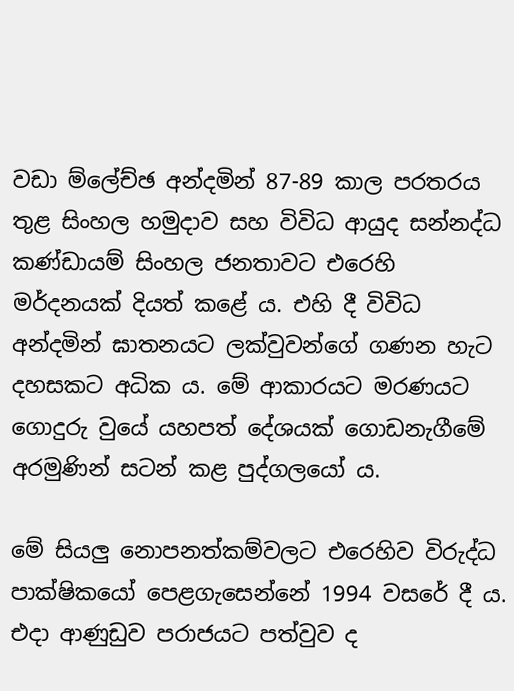වඩා ම්ලේච්ඡ අන්දමින් 87-89 කාල පරතරය තුළ සිංහල හමුදාව සහ විවිධ ආයුද සන්නද්ධ කණ්ඩායම් සිංහල ජනතාවට එරෙහි මර්දනයක් දියත් කළේ ය. එහි දී විවිධ අන්දමින් ඝාතනයට ලක්වුවන්ගේ ගණන හැට දහසකට අධික ය. මේ ආකාරයට මරණයට ගොදුරු වුයේ යහපත් දේශයක් ගොඩනැගීමේ අරමුණින් සටන් කළ පුද්ගලයෝ ය.

මේ සියලු නොපනත්කම්වලට එරෙහිව විරුද්ධ පාක්ෂිකයෝ පෙළගැසෙන්නේ 1994 වසරේ දී ය. එදා ආණුඩුව පරාජයට පත්වුව ද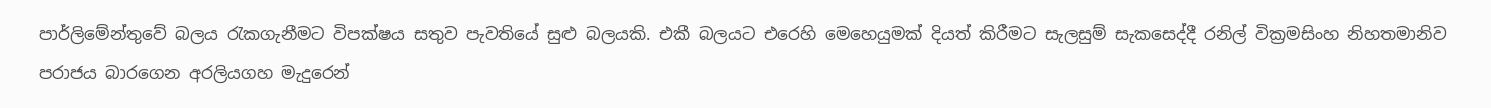පාර්ලිමේන්තුවේ බලය රැකගැනීමට විපක්ෂය සතුව පැවතියේ සුළු බලයකි. එකී බලයට එරෙහි මෙහෙයුමක් දියත් කිරීමට සැලසුම් සැකසෙද්දී රනිල් වික්‍රමසිංහ නිහතමානිව පරාජය බාරගෙන අරලියගහ මැදුරෙන්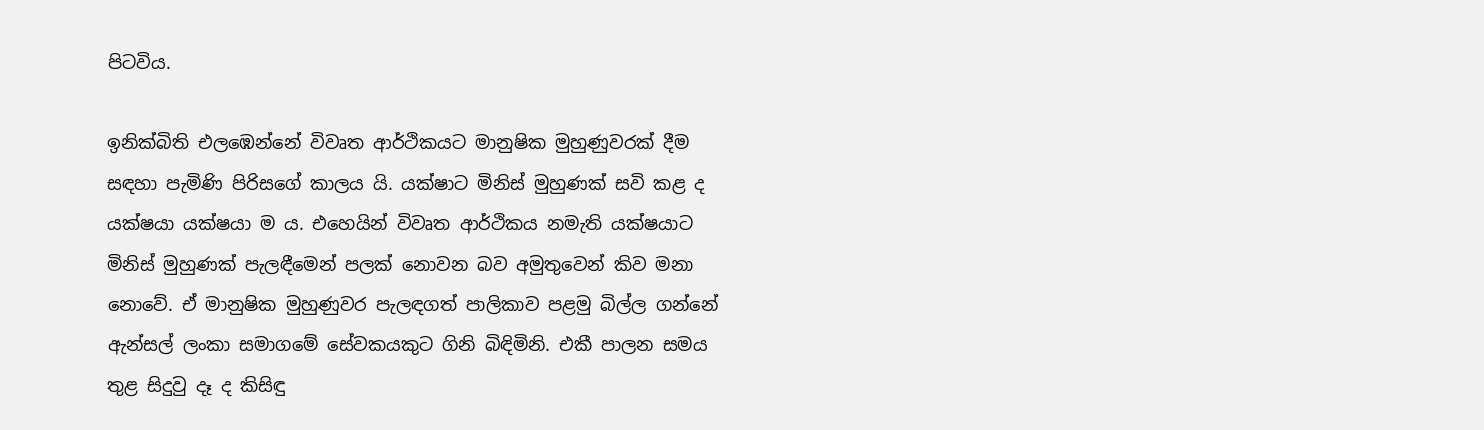පිටවිය.

ඉනික්බිති එලඹෙන්නේ විවෘත ආර්ථිකයට මානුෂික මුහුණුවරක් දීම සඳහා පැමිණි පිරිසගේ කාලය යි. යක්ෂාට මිනිස් මුහුණක් සවි කළ ද යක්ෂයා යක්ෂයා ම ය. එහෙයින් විවෘත ආර්ථිකය නමැති යක්ෂයාට මිනිස් මුහුණක් පැලඳීමෙන් පලක් නොවන බව අමුතුවෙන් කිව මනා නොවේ. ඒ මානුෂික මුහුණුවර පැලඳගත් පාලිකාව පළමු බිල්ල ගන්නේ ඇන්සල් ලංකා සමාගමේ සේවකයකුට ගිනි බිඳිමිනි. එකී පාලන සමය තුළ සිදුවු දෑ ද කිසිඳු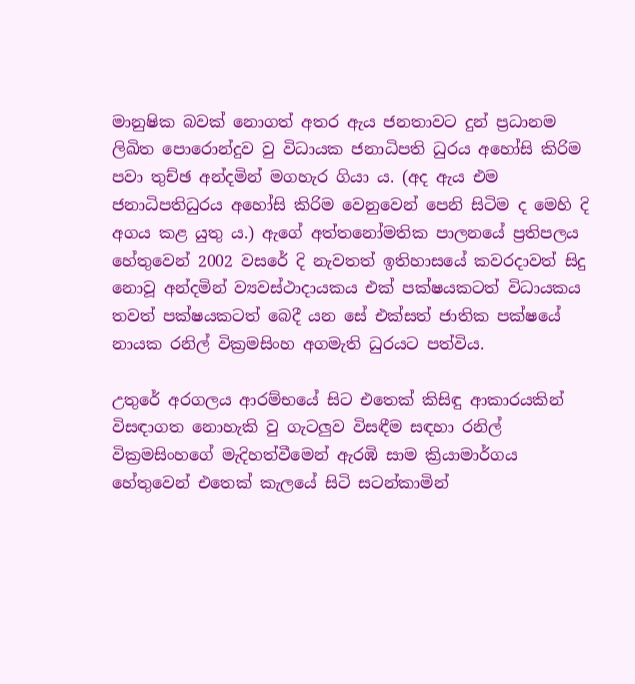මානුෂික බවක් නොගත් අතර ඇය ජනතාවට දුන් ප්‍රධානම ලිඛිත පොරොන්දුව වු විධායක ජනාධිපති ධුරය අහෝසි කිරිම පවා තුච්ඡ අන්දමින් මගහැර ගියා ය. (අද ඇය එම ජනාධිපතිධුරය අහෝසි කිරිම වෙනුවෙන් පෙනි සිටිම ද මෙහි දි අගය කළ යුතු ය.) ඇගේ අත්තනෝමතික පාලනයේ ප්‍රතිපලය හේතුවෙන් 2002 වසරේ දි නැවතත් ඉතිහාසයේ කවරදාවත් සිදු නොවූ අන්දමින් ව්‍යවස්ථාදායකය එක් පක්ෂයකටත් විධායකය තවත් පක්ෂයකටත් බෙදී යන සේ එක්සත් ජාතික පක්ෂයේ නායක රනිල් වික්‍රමසිංහ අගමැති ධුරයට පත්විය.

උතුරේ අරගලය ආරම්භයේ සිට එතෙක් කිසිඳු ආකාරයකින් විසඳාගත නොහැකි වු ගැටලුව විසඳීම සඳහා රනිල් වික්‍රමසිංහගේ මැදිහත්වීමෙන් ඇරඹි සාම ක්‍රියාමාර්ගය හේතුවෙන් එතෙක් කැලයේ සිටි සටන්කාමින්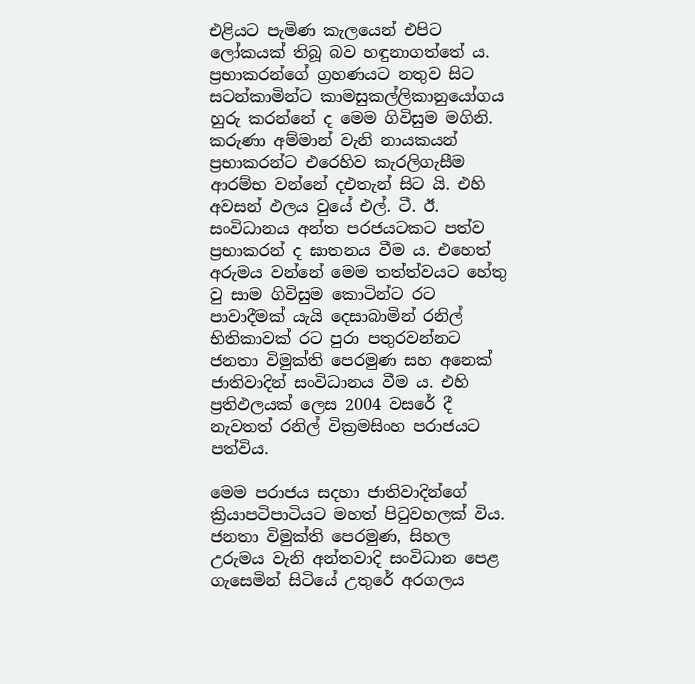එළියට පැමිණ කැලයෙන් එපිට ලෝකයක් තිබූ බව හඳුනාගත්තේ ය. ප්‍රභාකරන්ගේ ග්‍රහණයට නතුව සිට සටන්කාමින්ට කාමසුකල්ලිකානුයෝගය හුරු කරන්නේ ද මෙම ගිවිසුම මගිනි. කරුණා අම්මාන් වැනි නායකයන් ප්‍රභාකරන්ට එරෙහිව කැරලිගැසීම ආරම්භ වන්නේ දඑතැන් සිට යි. එහි අවසන් ඵලය වුයේ එල්. ටී. ඊ. සංවිධානය අන්ත පරජයටකට පත්ව ප්‍රභාකරන් ද ඝාතනය වීම ය. එහෙත් අරුමය වන්නේ මෙම තත්ත්වයට හේතු වු සාම ගිවිසුම කොටින්ට රට පාවාදීමක් යැයි දෙසාබාමින් රනිල් භිතිකාවක් රට පුරා පතුරවන්නට ජනතා විමුක්ති පෙරමුණ සහ අනෙක් ජාතිවාදින් සංවිධානය වීම ය. එහි ප්‍රතිඵලයක් ලෙස 2004 වසරේ දී නැවතත් රනිල් වික්‍රමසිංහ පරාජයට පත්විය.

මෙම පරාජය සදහා ජාතිවාදින්ගේ ක්‍රියාපටිපාටියට මහත් පිටුවහලක් විය. ජනතා විමුක්ති පෙරමුණ, සිහල උරුමය වැනි අන්තවාදි සංවිධාන පෙළ ගැසෙමින් සිටියේ උතුරේ අරගලය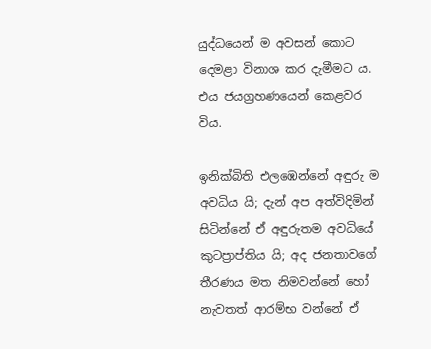යුද්ධයෙන් ම අවසන් කොට දෙමළා විනාශ කර දැමීමට ය. එය ජයග්‍රහණයෙන් කෙළවර විය.

ඉනික්බිති එලඹෙන්නේ අඳුරු ම අවධිය යි; දැන් අප අත්විදිමින් සිටින්නේ ඒ අඳුරුතම අවධියේ කුටප්‍රාප්තිය යි; අද ජනතාවගේ තීරණය මත නිමවන්නේ හෝ නැවතත් ආරම්භ වන්නේ ඒ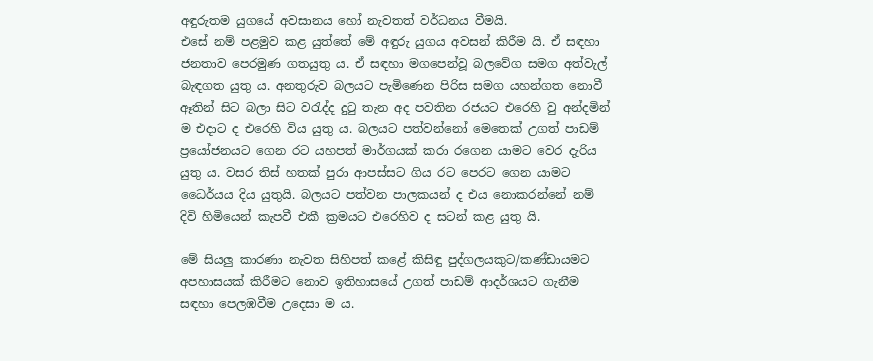අඳුරුතම යුගයේ අවසානය හෝ නැවතත් වර්ධනය වීමයි.
එසේ නම් පළමුව කළ යුත්තේ මේ අඳුරු යුගය අවසන් කිරීම යි. ඒ සඳහා ජනතාව පෙරමුණ ගතයුතු ය. ඒ සඳහා මගපෙන්වූ බලවේග සමග අත්වැල් බැඳගත යුතු ය. අනතුරුව බලයට පැමිණෙන පිරිස සමග යහන්ගත නොවී ඈතින් සිට බලා සිට වරැද්ද දුටු තැන අද පවතින රජයට එරෙහි වු අන්දමින් ම එදාට ද එරෙහි විය යුතු ය. බලයට පත්වන්නෝ මෙතෙක් උගත් පාඩම් ප්‍රයෝජනයට ගෙන රට යහපත් මාර්ගයක් කරා රගෙන යාමට වෙර දැරිය යුතු ය. වසර තිස් හතක් පුරා ආපස්සට ගිය රට පෙරට ගෙන යාමට ධෛර්යය දිය යුතුයි. බලයට පත්වන පාලකයන් ද එය නොකරන්නේ නම් දිවි හිමියෙන් කැපවී එකී ක්‍රමයට එරෙහිව ද සටන් කළ යුතු යි.

මේ සියලු කාරණා නැවත සිහිපත් කළේ කිසිඳු පුද්ගලයකුට/කණ්ඩායමට අපහාසයක් කිරීමට නොව ඉතිහාසයේ උගත් පාඩම් ආදර්ශයට ගැනීම සඳහා පෙලඹවීම උදෙසා ම ය.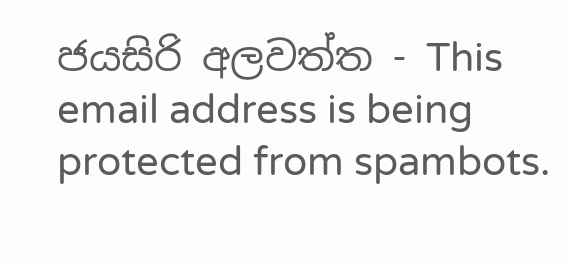ජයසිරි අලවත්ත - This email address is being protected from spambots.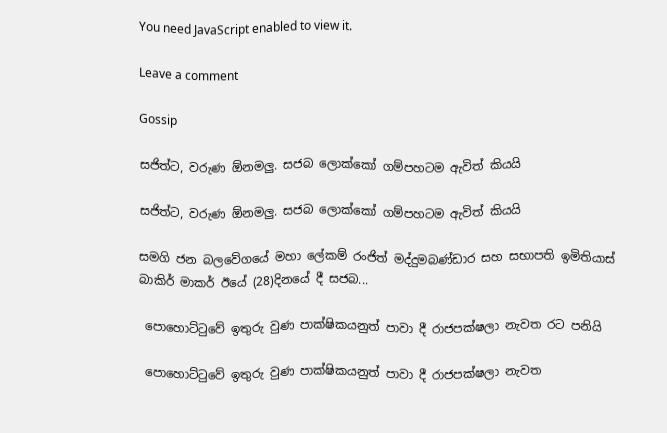You need JavaScript enabled to view it.

Leave a comment

Gossip

සජිත්ට, වරුණ ඕනමලු. සජබ ලොක්කෝ ගම්පහටම ඇවිත් කියයි

සජිත්ට, වරුණ ඕනමලු. සජබ ලොක්කෝ ගම්පහටම ඇවිත් කියයි

සමගි ජන බලවේගයේ මහා ලේකම් රංජිත් මද්දුමබණ්ඩාර සහ සභාපති ඉමිතියාස් බාකිර් මාකර් ඊයේ (28)දිනයේ දී සජබ...

 පොහොට්ටුවේ ඉතුරු වුණ පාක්ෂිකයනුත් පාවා දී රාජපක්ෂලා නැවත රට පනියි

 පොහොට්ටුවේ ඉතුරු වුණ පාක්ෂිකයනුත් පාවා දී රාජපක්ෂලා නැවත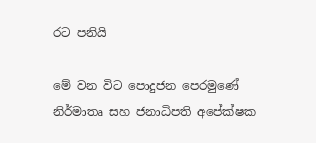රට පනියි

මේ වන විට පොදුජන පෙරමුණේ නිර්මාතෘ සහ ජනාධිපති අපේක්ෂක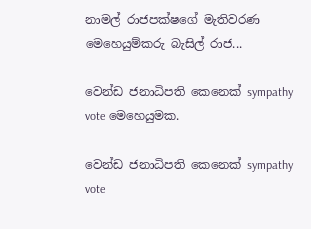නාමල් රාජපක්ෂගේ මැතිවරණ මෙහෙයුම්කරු බැසිල් රාජ...

වෙන්ඩ ජනාධිපති කෙනෙක් sympathy vote මෙහෙයුමක.

වෙන්ඩ ජනාධිපති කෙනෙක් sympathy vote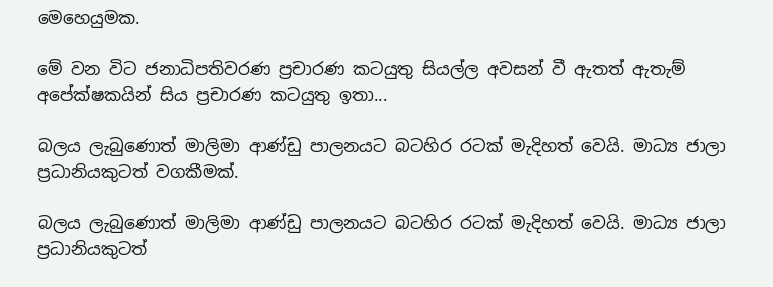මෙහෙයුමක.

මේ වන විට ජනාධිපතිවරණ ප්‍රචාරණ කටයුතු සියල්ල අවසන් වී ඇතත් ඇතැම් අපේක්ෂකයින් සිය ප්‍රචාරණ කටයුතු ඉතා...

බලය ලැබුණොත් මාලිමා ආණ්ඩු පාලනයට බටහිර රටක් මැදිහත් වෙයි. මාධ්‍ය ජාලා ප්‍රධානියකුටත් වගකීමක්.

බලය ලැබුණොත් මාලිමා ආණ්ඩු පාලනයට බටහිර රටක් මැදිහත් වෙයි. මාධ්‍ය ජාලා ප්‍රධානියකුටත්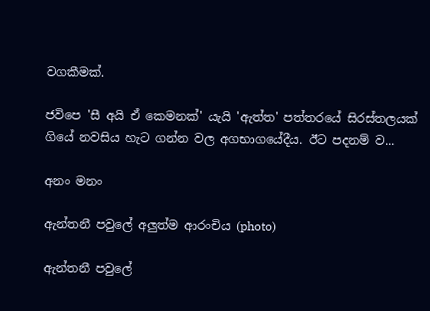වගකීමක්.

ජවිපෙ 'සී අයි ඒ කෙමනක්' යැයි 'ඇත්ත' පත්තරයේ සිරස්තලයක් ගියේ නවසිය හැට ගන්න වල අගභාගයේදීය. ඊට පදනම් ව...

අනං මනං

ඇන්තනී පවුලේ අලුත්ම ආරංචිය (photo)

ඇන්තනී පවුලේ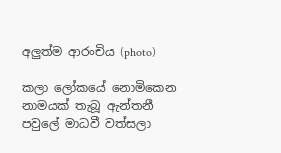අලුත්ම ආරංචිය (photo)

කලා ලෝකයේ නොමිකෙන නාමයක් තැබූ ඇන්තනී පවුලේ මාධවී වත්සලා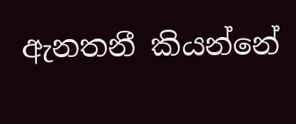ඇනතනී කියන්නේ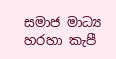සමාජ මාධ්‍ය හරහා කැපී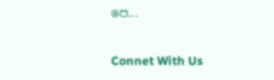පෙ...

Connet With Us